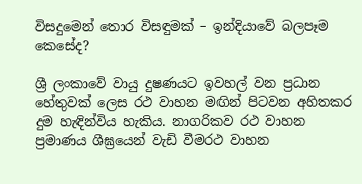විසදුමෙන් තොර විසඳුමක් – ඉන්දියාවේ බලපෑම කෙසේද?

ශ්‍රී ලංකාවේ වායු දුෂණයට ඉවහල් වන ප්‍රධාන හේතුවක් ලෙස රථ වාහන මඟින් පිටවන අහිතකර දුම හැඳින්විය හැකිය. නාගරිකව රථ වාහන ප්‍රමාණය ශීඝ්‍රයෙන් වැඩි වීමරථ වාහන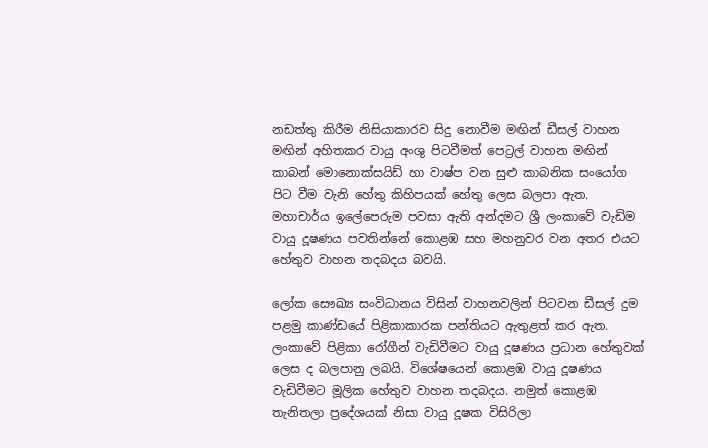නඩත්තු කිරීම නිසියාකාරව සිදු නොවීම මඟින් ඩීසල් වාහන මඟින් අහිතකර වායු අංශු පිටවීමත් පෙට්‍රල් වාහන මඟින් කාබන් මොනොක්සයිඩ් හා වාෂ්ප වන සුළු කාබනික සංයෝග පිට වීම වැනි හේතු කිහිපයක් හේතු ලෙස බලපා ඇත. මහාචාර්ය ඉලේපෙරුම පවසා ඇති අන්දමට ශ්‍රී ලංකාවේ වැඩිම වායු දූෂණය පවතින්නේ කොළඹ සහ මහනුවර වන අතර එයට හේතුව වාහන තදබදය බවයි.

ලෝක සෞඛ්‍ය සංවිධානය විසින් වාහනවලින් පිටවන ඩීසල් දුම පළමු කාණ්ඩයේ පිළිකාකාරක පන්තියට ඇතුළත් කර ඇත. ලංකාවේ පිළිකා රෝගීන් වැඩිවීමට වායු දූෂණය ප්‍රධාන හේතුවක් ලෙස ද බලපානු ලබයි. විශේෂයෙන් කොළඹ වායු දූෂණය වැඩිවීමට මූලික හේතුව වාහන තදබදය. නමුත් කොළඹ තැනිතලා ප්‍රදේශයක් නිසා වායු දූෂක විසිරිලා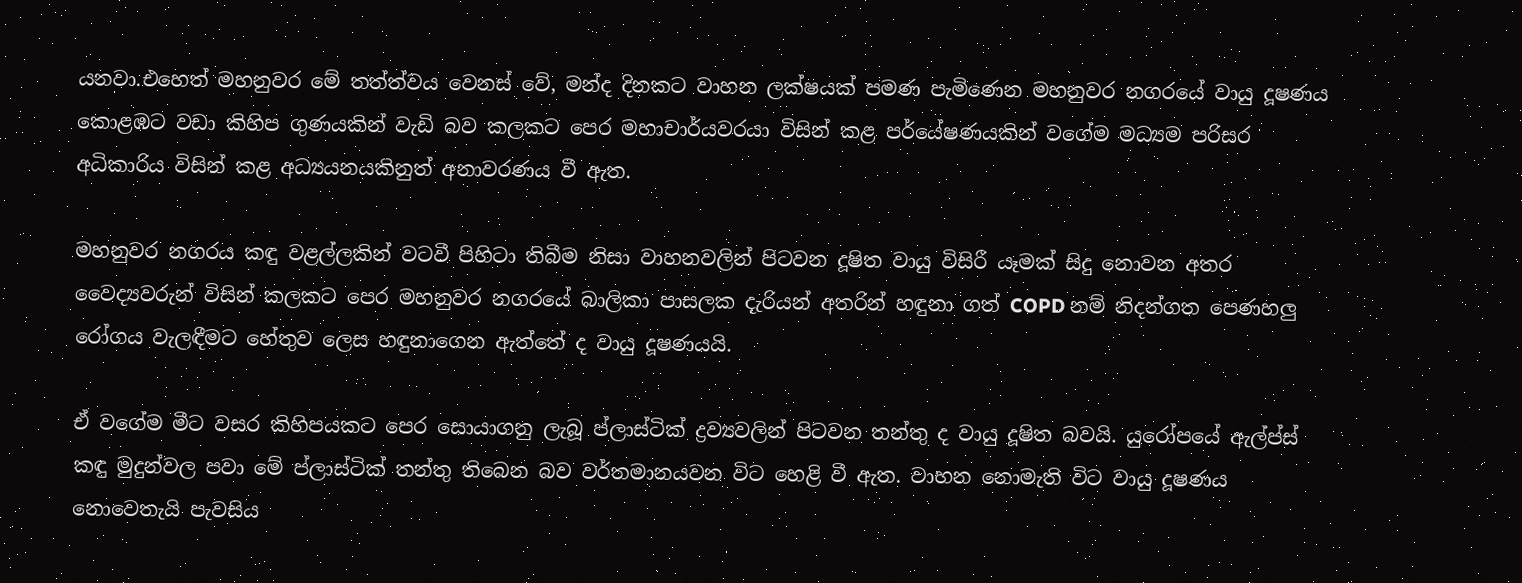යනවා.එහෙත් මහනුවර මේ තත්ත්වය වෙනස් වේ, මන්ද දිනකට වාහන ලක්ෂයක් පමණ පැමිණෙන මහනුවර නගරයේ වායු දූෂණය කොළඹට වඩා කිහිප ගුණයකින් වැඩි බව කලකට පෙර මහාචාර්යවරයා විසින් කළ පර්යේෂණයකින් වගේම මධ්‍යම පරිසර අධිකාරිය විසින් කළ අධ්‍යයනයකිනුත් අනාවරණය වී ඇත.

මහනුවර නගරය කඳු වළල්ලකින් වටවී පිහිටා තිබීම නිසා වාහනවලින් පිටවන දූෂිත වායු විසිරී යෑමක් සිදු නොවන අතර වෛද්‍යවරුන් විසින් කලකට පෙර මහනුවර නගරයේ බාලිකා පාසලක දැරියන් අතරින් හඳුනා ගත් COPD නම් නිදන්ගත පෙණහලු රෝගය වැලඳීමට හේතුව ලෙස හඳුනාගෙන ඇත්තේ ද වායු දූෂණයයි.

ඒ වගේම මීට වසර කිහිපයකට පෙර සොයාගනු ලැබූ ප්ලාස්ටික් ද්‍රව්‍යවලින් පිටවන තන්තු ද වායු දූෂිත බවයි. යුරෝපයේ ඇල්ප්ස් කඳු මුදුන්වල පවා මේ ප්ලාස්ටික් තන්තු තිබෙන බව වර්තමානයවන විට හෙළි වී ඇත. වාහන නොමැති විට වායු දූෂණය නොවෙතැයි පැවසිය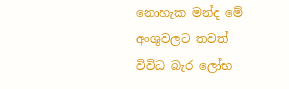නොහැක මන්ද මේ අංශුවලට තවත් විවිධ බැර ලෝභ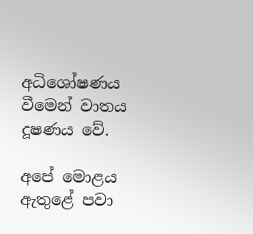අධිශෝෂණය වීමෙන් වාතය දූෂණය වේ.

අපේ මොළය ඇතුළේ පවා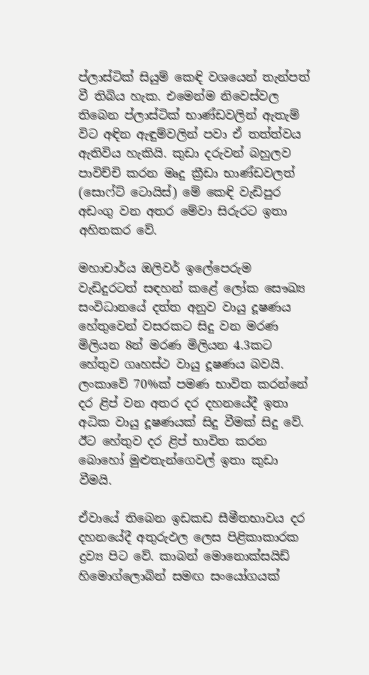ප්ලාස්ටික් සියුම් කෙඳි වශයෙන් තැන්පත් වී තිබිය හැක. එමෙන්ම නිවෙස්වල තිබෙන ප්ලාස්ටික් භාණ්ඩවලින් ඇතැම් විට අඳින ඇඳුම්වලින් පවා ඒ තත්ත්වය ඇතිවිය හැකියි. කුඩා දරුවන් බහුලව පාවිච්චි කරන මෘදු ක්‍රීඩා භාණ්ඩවලත් (සොෆ්ට් ටොයිස්) මේ කෙඳි වැඩිපුර අඩංගු වන අතර මේවා සිරුරට ඉතා අහිතකර වේ.

මහාචාර්ය ඔලිවර් ඉලේපෙරුම වැඩිදුරටත් සඳහන් කළේ ලෝක සෞඛ්‍ය සංවිධානයේ දත්ත අනුව වායු දූෂණය හේතුවෙන් වසරකට සිදු වන මරණ මිලියන 8න් මරණ මිලියන 4.3කට හේතුව ගෘහස්ථ වායු දූෂණය බවයි. ලංකාවේ 70%ක් පමණ භාවිත කරන්නේ දර ළිප් වන අතර දර දහනයේදී ඉතා අධික වායු දූෂණයක් සිදු වීමක් සිදු වේ. ඊට හේතුව දර ළිප් භාවිත කරන බොහෝ මුළුතැන්ගෙවල් ඉතා කුඩා වීමයි.

ඒවායේ තිබෙන ඉඩකඩ සීමීතභාවය දර දහනයේදී අතුරුඵල ලෙස පිළිකාකාරක ද්‍රව්‍ය පිට වේ. කාබන් මොනොක්සයිඩ් හිමොග්ලොබින් සමඟ සංයෝගයක්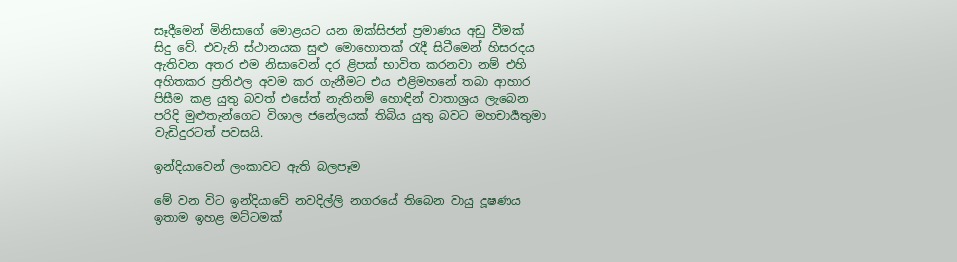සෑදීමෙන් මිනිසාගේ මොළයට යන ඔක්සිජන් ප්‍රමාණය අඩු වීමක් සිදු වේ. එවැනි ස්ථානයක සුළු මොහොතක් රැදී සිටීමෙන් හිසරදය ඇතිවන අතර එම නිසාවෙන් දර ළිපක් භාවිත කරනවා නම් එහි අහිතකර ප්‍රතිඵල අවම කර ගැනීමට එය එළිමහනේ තබා ආහාර පිසීම කළ යුතු බවත් එසේත් නැතිනම් හොඳින් වාතාශ්‍රය ලැබෙන පරිදි මුළුතැන්ගෙට විශාල ජනේලයක් තිබිය යුතු බවට මහචාර්‍යතුමා වැඩිදුරටත් පවසයි.

ඉන්දියාවෙන් ලංකාවට ඇති බලපෑම

මේ වන විට ඉන්දියාවේ නවදිල්ලි නගරයේ තිබෙන වායු දූෂණය ඉතාම ඉහළ මට්ටමක්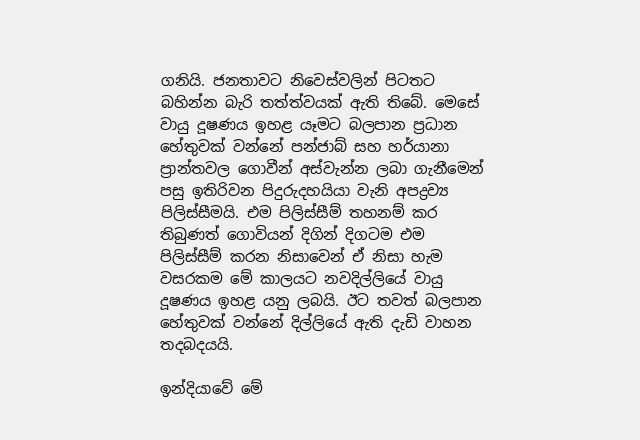ගනියි. ජනතාවට නි‌වෙස්වලින් පිටතට බහින්න බැරි තත්ත්වයක් ඇති තිබේ. මෙසේ වායු දූෂණය ඉහළ යෑමට බලපාන ප්‍රධාන හේතුවක් වන්නේ පන්ජාබ් සහ හර්යානා ප්‍රාන්තවල ගොවීන් අස්වැන්න ලබා ගැනීමෙන් පසු ඉතිරිවන පිදුරුදහයියා වැනි අපද්‍රව්‍ය පිලිස්සීමයි. එම පිලිස්සීම් තහනම් කර තිබුණත් ගොවියන් දිගින් දිගටම එම පිලිස්සීම් කරන නිසාවෙන් ඒ නිසා හැම වසරකම මේ කාලයට නවදිල්ලියේ වායු දූෂණය ඉහළ යනු ලබයි. ඊට තවත් බලපාන හේතුවක් වන්නේ දිල්ලියේ ඇති දැඩි වාහන තදබදයයි.

ඉන්දියාවේ මේ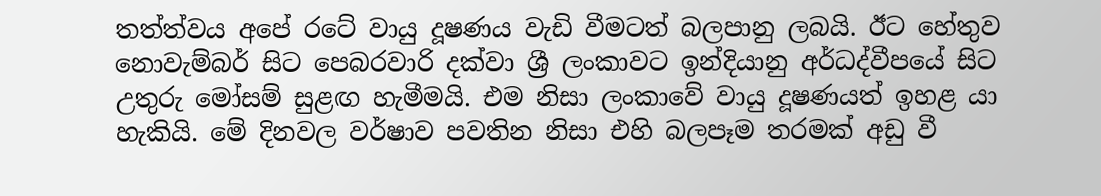තත්ත්වය අපේ රටේ වායු දූෂණය වැඩි වීමටත් බලපානු ලබයි. ඊට හේතුව නොවැම්බර් සිට පෙබරවාරි දක්වා ශ්‍රී ලංකාවට ඉන්දියානු අර්ධද්වීපයේ සිට උතුරු මෝසම් සුළඟ හැමීමයි. එම නිසා ලංකාවේ වායු දූෂණයත් ඉහළ යා හැකියි. මේ දිනවල වර්ෂාව පවතින නිසා එහි බලපෑම තරමක් අඩු වී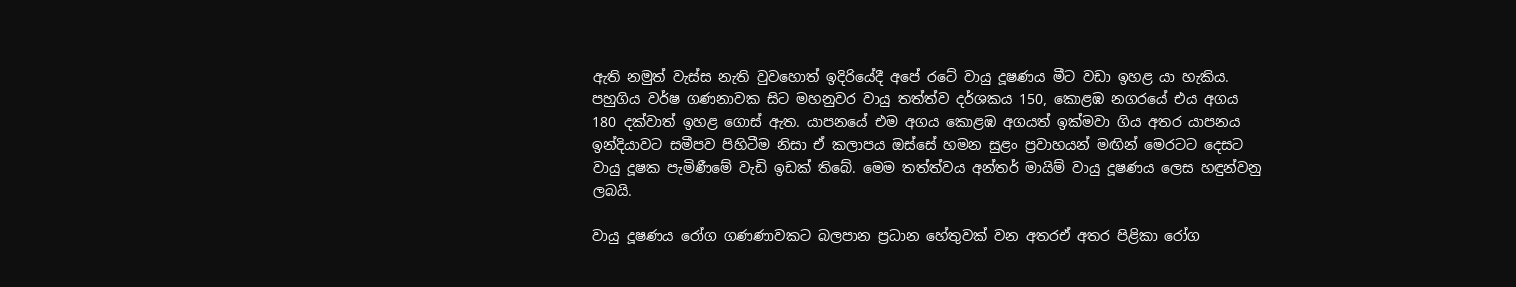ඇති නමුත් වැස්ස නැති වුවහොත් ඉදිරියේදී අපේ රටේ වායු දූෂණය මීට වඩා ඉහළ යා හැකිය. පහුගිය වර්ෂ ගණනාවක සිට මහනුවර වායු තත්ත්ව දර්ශකය 150, කොළඹ නගරයේ එය අගය 180 දක්වාත් ඉහළ ගොස් ඇත. යාපනයේ එම අගය කොළඹ අගයත් ඉක්මවා ගිය අතර යාපනය ඉන්දියාවට සමීපව පිහිටීම නිසා ඒ කලාපය ඔස්සේ හමන සුළං ප්‍රවාහයන් මඟින් මෙරටට දෙසට වායු දූෂක පැමිණීමේ වැඩි ඉඩක් තිබේ. මෙම තත්ත්වය අන්තර් මායිම් වායු දූෂණය ලෙස හඳුන්වනු ලබයි.

වායු දූෂණය රෝග ගණණාවකට බලපාන ප්‍රධාන හේතුවක් වන අතරඒ අතර පිළිකා රෝග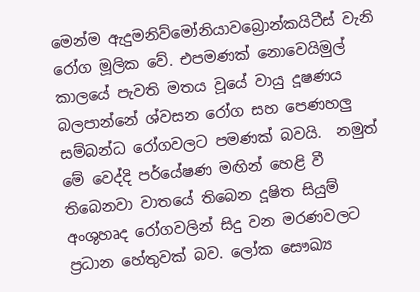මෙන්ම ඇදුමනිව්මෝනියාවබ්‍රොන්කයිටීස් වැනි රෝග මූලික වේ. එපමණක් නොවෙයිමුල් කාලයේ පැවති මතය වූයේ වායු දූෂණය බලපාන්නේ ශ්වසන රෝග සහ පෙණහලු සම්බන්ධ රෝගවලට පමණක් බවයි.  නමුත් මේ වෙද්දි පර්යේෂණ මඟින් හෙළි වී තිබෙනවා වාතයේ තිබෙන දූෂිත සියුම් අංශුහෘද රෝගවලින් සිදු වන මරණවලට ප්‍රධාන හේතුවක් බව. ලෝක සෞඛ්‍ය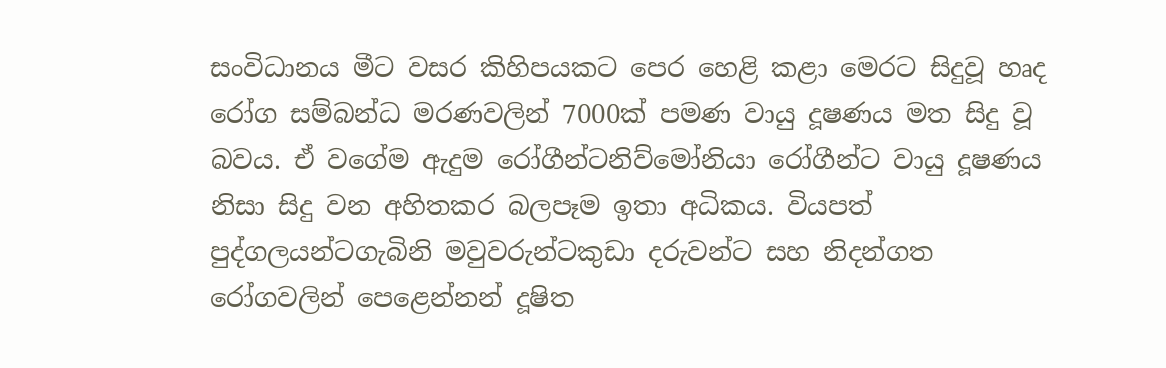සංවිධානය මීට වසර කිහිපයකට පෙර හෙළි කළා මෙරට සිදුවූ හෘද රෝග සම්බන්ධ මරණවලින් 7000ක් පමණ වායු දූෂණය මත සිදු වූ බවය. ඒ වගේම ඇදුම රෝගීන්ටනිව්මෝනියා රෝගීන්ට වායු දූෂණය නිසා සිදු වන අහිතකර බලපෑම ඉතා අධිකය. වියපත් පුද්ගලයන්ටගැබිනි මවුවරුන්ටකුඩා දරුවන්ට සහ නිදන්ගත රෝගවලින් පෙළෙන්නන් දූෂිත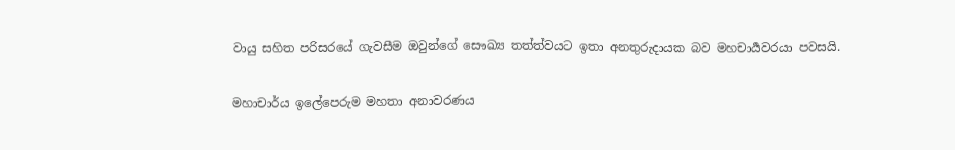වායු සහිත පරිසරයේ ගැවසීම ඔවුන්ගේ සෞඛ්‍ය තත්ත්වයට ඉතා අනතුරුදායක බව මහචාර්‍යවරයා පවසයි.

මහාචාර්ය ඉලේපෙරුම මහතා අනාවරණය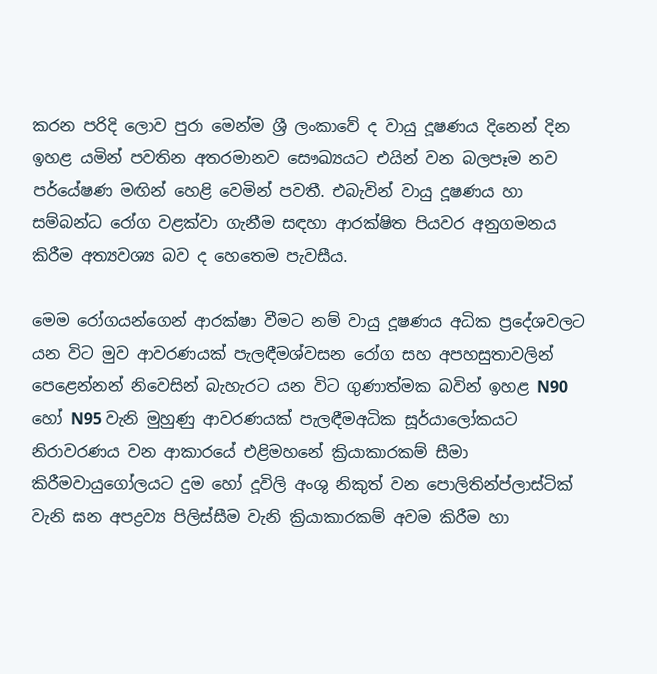කරන පරිදි ලොව පුරා මෙන්ම ශ්‍රී ලංකාවේ ද වායු දූෂණය දිනෙන් දින ඉහළ යමින් පවතින අතරමානව සෞඛ්‍යයට එයින් වන බලපෑම නව පර්යේෂණ මඟින් හෙළි වෙමින් පවතී. එබැවින් වායු දූෂණය හා සම්බන්ධ රෝග වළක්වා ගැනීම සඳහා ආරක්ෂිත පියවර අනුගමනය කිරීම අත්‍යවශ්‍ය බව ද හෙතෙම පැවසීය.

මෙම රෝගයන්ගෙන් ආරක්ෂා වීමට නම් වායු දූෂණය අධික ප්‍රදේශවලට යන විට මුව ආවරණයක් පැලඳීමශ්වසන රෝග සහ අපහසුතාවලින් පෙළෙන්නන් නිවෙසින් බැහැරට යන විට ගුණාත්මක බවින් ඉහළ N90 හෝ N95 වැනි මුහුණු ආවරණයක් පැලඳීමඅධික සූර්යාලෝකයට නිරාවරණය වන ආකාරයේ එළිමහනේ ක්‍රියාකාරකම් සීමා කිරීමවායුගෝලයට දුම හෝ දූවිලි අංශු නිකුත් වන පොලිතින්ප්ලාස්ටික් වැනි ඝන අපද්‍රව්‍ය පිලිස්සීම වැනි ක්‍රියාකාරකම් අවම කිරීම හා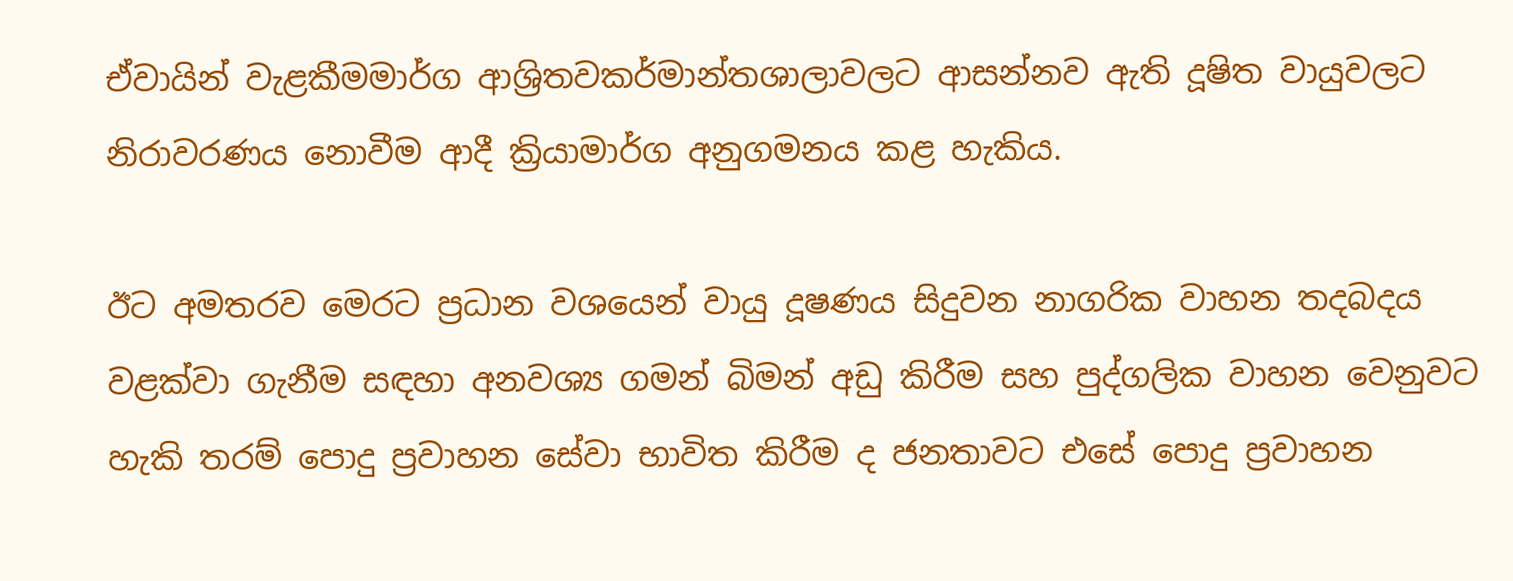ඒවායින් වැළකීමමාර්ග ආශ්‍රිතවකර්මාන්තශාලාවලට ආසන්නව ඇති දූෂිත වායුවලට නිරාවරණය නොවීම ආදී ක්‍රියාමාර්ග අනුගමනය කළ හැකිය.

ඊට අමතරව මෙරට ප්‍රධාන වශයෙන් වායු දූෂණය සිදුවන නාගරික වාහන තදබදය වළක්වා ගැනීම සඳහා අනවශ්‍ය ගමන් බිමන් අඩු කිරීම සහ පුද්ගලික වාහන වෙනුවට හැකි තරම් පොදු ප්‍රවාහන සේවා භාවිත කිරීම ද ජනතාවට එසේ පොදු ප්‍රවාහන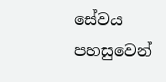සේවය පහසුවෙන්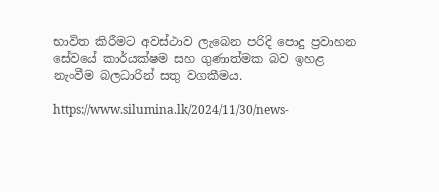භාවිත කිරීමට අවස්ථාව ලැබෙන පරිදි පොදු ප්‍රවාහන සේවයේ කාර්යක්ෂම සහ ගුණාත්මක බව ඉහළ නැංවීම බලධාරින් සතු වගකීමය.

https://www.silumina.lk/2024/11/30/news-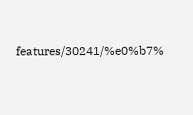features/30241/%e0%b7%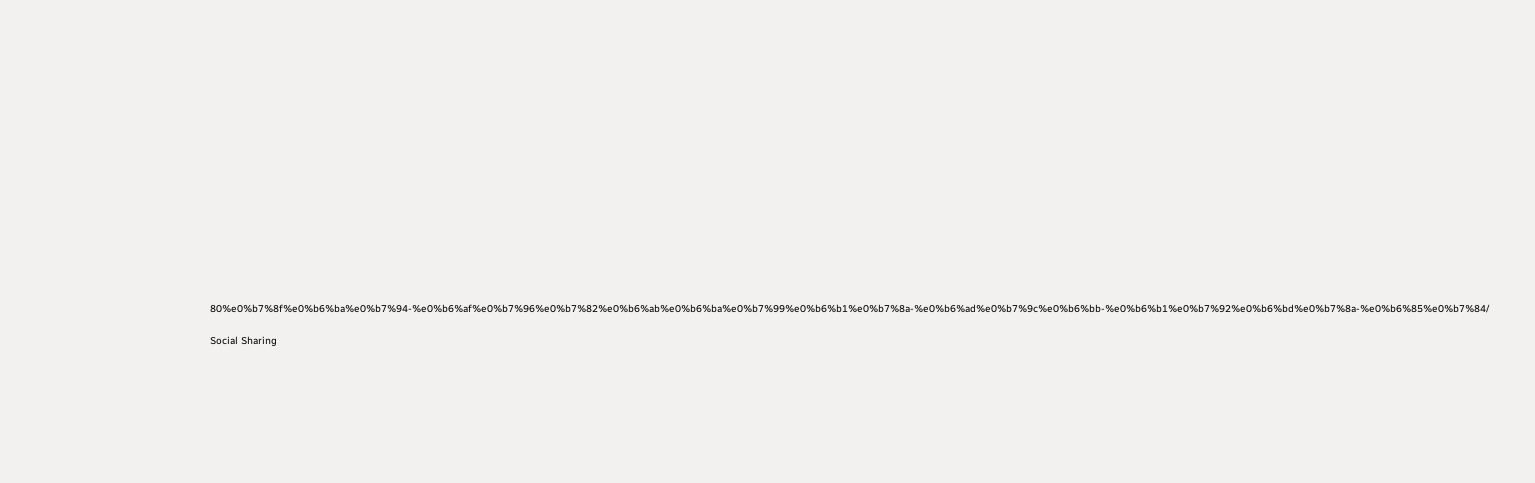80%e0%b7%8f%e0%b6%ba%e0%b7%94-%e0%b6%af%e0%b7%96%e0%b7%82%e0%b6%ab%e0%b6%ba%e0%b7%99%e0%b6%b1%e0%b7%8a-%e0%b6%ad%e0%b7%9c%e0%b6%bb-%e0%b6%b1%e0%b7%92%e0%b6%bd%e0%b7%8a-%e0%b6%85%e0%b7%84/

Social Sharing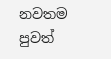නවතම පුවත්